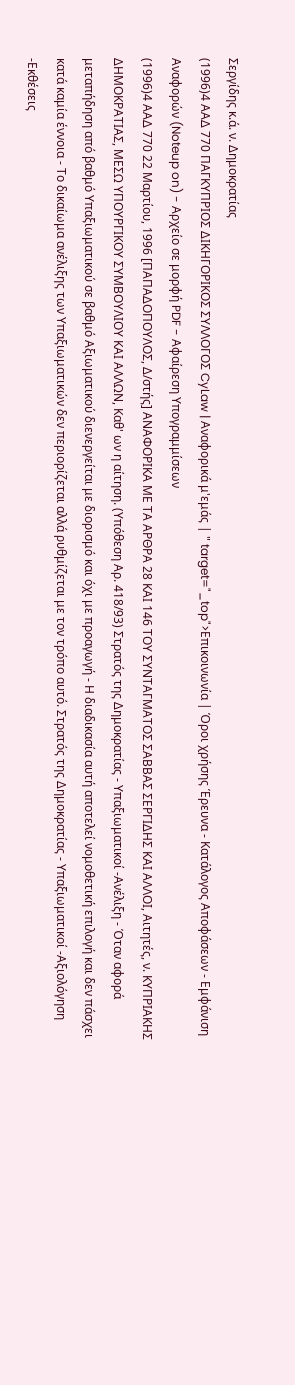Σεργίδης κ.ά. ν. Δημοκρατίας
(1996)4 ΑΑΔ 770 ΠΑΓΚΥΠΡΙΟΣ ΔΙΚΗΓΟΡΙΚΟΣ ΣΥΛΛΟΓΟΣ CyLaw | Αναφορικά μ'εμάς | " target="_top">Επικοινωνία | Όροι χρήσης Έρευνα - Κατάλογος Αποφάσεων - Εμφάνιση Αναφορών (Noteup on) - Αρχείο σε μορφή PDF - Αφαίρεση Υπογραμμίσεων
(1996)4 ΑΑΔ 770 22 Μαρτίου, 1996 [ΠΑΠΑΔΟΠΟΥΛΟΣ, Δ/στής] ΑΝΑΦΟΡΙΚΑ ΜΕ ΤΑ ΑΡΘΡΑ 28 ΚΑΙ 146 ΤΟΥ ΣΥΝΤΑΓΜΑΤΟΣ ΣΑΒΒΑΣ ΣΕΡΓΙΔΗΣ ΚΑΙ ΑΛΛΟΙ, Αιτητές, ν. ΚΥΠΡΙΑΚΗΣ ΔΗΜΟΚΡΑΤΙΑΣ, ΜΕΣΩ ΥΠΟΥΡΓΙΚΟΥ ΣΥΜΒΟΥΛΙΟΥ ΚΑΙ ΑΛΛΩΝ, Καθ' ων η αίτηση. (Υπόθεση Αρ. 418/93) Στρατός της Δημοκρατίας - Υπαξιωματικοί -Ανέλιξη - Όταν αφορά μεταπήδηση από βαθμό Υπαξιωματικού σε βαθμό Αξιωματικού διενεργείται με διορισμό και όχι με προαγωγή - Η διαδικασία αυτή αποτελεί νομοθετική επιλογή και δεν πάσχει κατά καμία έννοια - Το δικαίωμα ανέλιξης των Υπαξιωματικών δεν περιορίζεται αλλά ρυθμίζεται με τον τρόπο αυτό. Στρατός της Δημοκρατίας - Υπαξιωματικοί -Αξιολόγηση -Εκθέσεις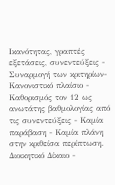Ικανότητας, γραπτές εξετάσεις, συνεντεύξεις - Συναρμογή των κριτηρίων-Κανονιστικό πλαίσιο - Καθορισμός τον 12 ως ανωτάτης βαθμολογίας από τις συνεντεύξεις - Καμία παράβαση - Καμία πλάνη στην κριθείσα περίπτωση. Διοικητικό Δίκαιο -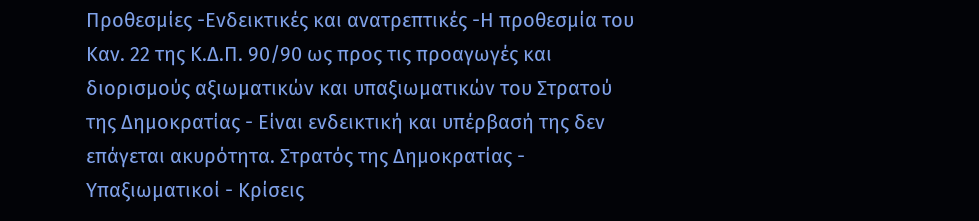Προθεσμίες -Ενδεικτικές και ανατρεπτικές -Η προθεσμία του Καν. 22 της Κ.Δ.Π. 90/90 ως προς τις προαγωγές και διορισμούς αξιωματικών και υπαξιωματικών του Στρατού της Δημοκρατίας - Είναι ενδεικτική και υπέρβασή της δεν επάγεται ακυρότητα. Στρατός της Δημοκρατίας - Υπαξιωματικοί - Κρίσεις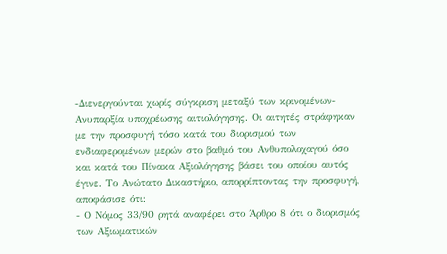-Διενεργούνται χωρίς σύγκριση μεταξύ των κρινομένων-Ανυπαρξία υποχρέωσης αιτιολόγησης. Οι αιτητές στράφηκαν με την προσφυγή τόσο κατά του διορισμού των ενδιαφερομένων μερών στο βαθμό του Ανθυπολοχαγού όσο και κατά του Πίνακα Αξιολόγησης βάσει του οποίου αυτός έγινε. Το Ανώτατο Δικαστήριο, απορρίπτοντας την προσφυγή, αποφάσισε ότι:
- Ο Νόμος 33/90 ρητά αναφέρει στο Άρθρο 8 ότι ο διορισμός των Αξιωματικών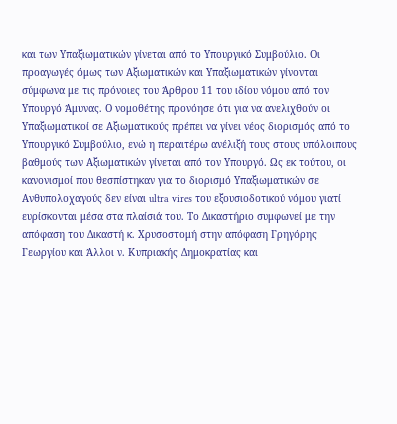και των Υπαξιωματικών γίνεται από το Υπουργικό Συμβούλιο. Οι προαγωγές όμως των Αξιωματικών και Υπαξιωματικών γίνονται σύμφωνα με τις πρόνοιες του Άρθρου 11 του ιδίου νόμου από τον Υπουργό Άμυνας. Ο νομοθέτης προνόησε ότι για να ανελιχθούν οι Υπαξιωματικοί σε Αξιωματικούς πρέπει να γίνει νέος διορισμός από το Υπουργικό Συμβούλιο, ενώ η περαιτέρω ανέλιξή τους στους υπόλοιπους βαθμούς των Αξιωματικών γίνεται από τον Υπουργό. Ως εκ τούτου, οι κανονισμοί που θεσπίστηκαν για το διορισμό Υπαξιωματικών σε Ανθυπολοχαγούς δεν είναι ultra vires του εξουσιοδοτικού νόμου γιατί ευρίσκονται μέσα στα πλαίσιά του. Το Δικαστήριο συμφωνεί με την απόφαση του Δικαστή κ. Χρυσοστομή στην απόφαση Γρηγόρης Γεωργίου και Άλλοι ν. Κυπριακής Δημοκρατίας και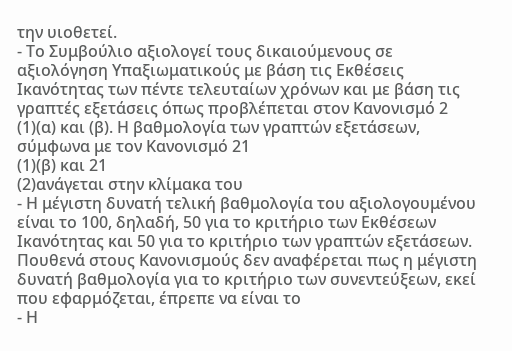την υιοθετεί.
- Το Συμβούλιο αξιολογεί τους δικαιούμενους σε αξιολόγηση Υπαξιωματικούς με βάση τις Εκθέσεις Ικανότητας των πέντε τελευταίων χρόνων και με βάση τις γραπτές εξετάσεις όπως προβλέπεται στον Κανονισμό 2
(1)(α) και (β). Η βαθμολογία των γραπτών εξετάσεων, σύμφωνα με τον Κανονισμό 21
(1)(β) και 21
(2)ανάγεται στην κλίμακα του
- Η μέγιστη δυνατή τελική βαθμολογία του αξιολογουμένου είναι το 100, δηλαδή, 50 για το κριτήριο των Εκθέσεων Ικανότητας και 50 για το κριτήριο των γραπτών εξετάσεων. Πουθενά στους Κανονισμούς δεν αναφέρεται πως η μέγιστη δυνατή βαθμολογία για το κριτήριο των συνεντεύξεων, εκεί που εφαρμόζεται, έπρεπε να είναι το
- Η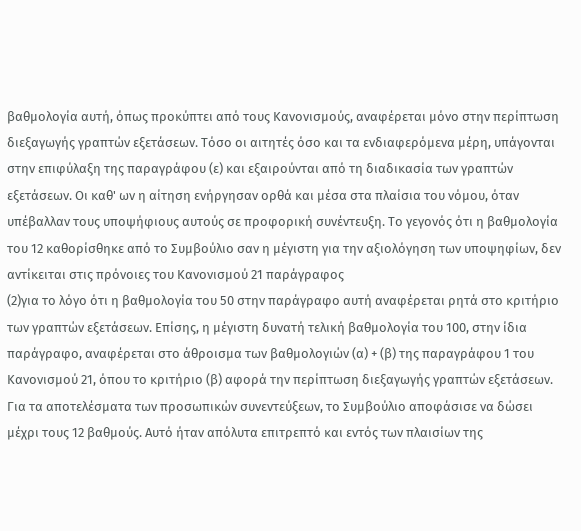βαθμολογία αυτή, όπως προκύπτει από τους Κανονισμούς, αναφέρεται μόνο στην περίπτωση διεξαγωγής γραπτών εξετάσεων. Τόσο οι αιτητές όσο και τα ενδιαφερόμενα μέρη, υπάγονται στην επιφύλαξη της παραγράφου (ε) και εξαιρούνται από τη διαδικασία των γραπτών εξετάσεων. Οι καθ' ων η αίτηση ενήργησαν ορθά και μέσα στα πλαίσια του νόμου, όταν υπέβαλλαν τους υποψήφιους αυτούς σε προφορική συνέντευξη. Το γεγονός ότι η βαθμολογία του 12 καθορίσθηκε από το Συμβούλιο σαν η μέγιστη για την αξιολόγηση των υποψηφίων, δεν αντίκειται στις πρόνοιες του Κανονισμού 21 παράγραφος
(2)για το λόγο ότι η βαθμολογία του 50 στην παράγραφο αυτή αναφέρεται ρητά στο κριτήριο των γραπτών εξετάσεων. Επίσης, η μέγιστη δυνατή τελική βαθμολογία του 100, στην ίδια παράγραφο, αναφέρεται στο άθροισμα των βαθμολογιών (α) + (β) της παραγράφου 1 του Κανονισμού 21, όπου το κριτήριο (β) αφορά την περίπτωση διεξαγωγής γραπτών εξετάσεων. Για τα αποτελέσματα των προσωπικών συνεντεύξεων, το Συμβούλιο αποφάσισε να δώσει μέχρι τους 12 βαθμούς. Αυτό ήταν απόλυτα επιτρεπτό και εντός των πλαισίων της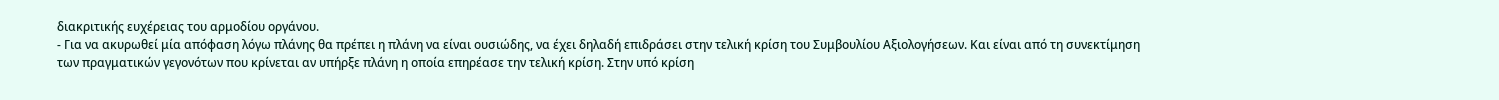διακριτικής ευχέρειας του αρμοδίου οργάνου.
- Για να ακυρωθεί μία απόφαση λόγω πλάνης θα πρέπει η πλάνη να είναι ουσιώδης, να έχει δηλαδή επιδράσει στην τελική κρίση του Συμβουλίου Αξιολογήσεων. Και είναι από τη συνεκτίμηση των πραγματικών γεγονότων που κρίνεται αν υπήρξε πλάνη η οποία επηρέασε την τελική κρίση. Στην υπό κρίση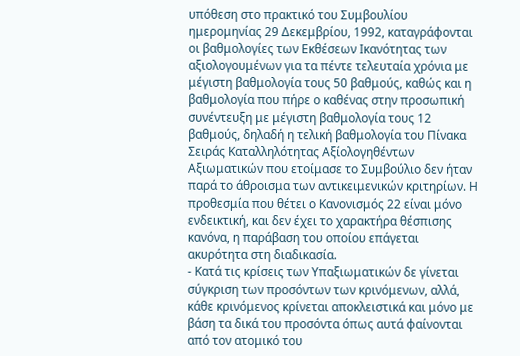υπόθεση στο πρακτικό του Συμβουλίου ημερομηνίας 29 Δεκεμβρίου, 1992, καταγράφονται οι βαθμολογίες των Εκθέσεων Ικανότητας των αξιολογουμένων για τα πέντε τελευταία χρόνια με μέγιστη βαθμολογία τους 50 βαθμούς, καθώς και η βαθμολογία που πήρε ο καθένας στην προσωπική συνέντευξη με μέγιστη βαθμολογία τους 12 βαθμούς, δηλαδή η τελική βαθμολογία του Πίνακα Σειράς Καταλληλότητας Αξίολογηθέντων Αξιωματικών που ετοίμασε το Συμβούλιο δεν ήταν παρά το άθροισμα των αντικειμενικών κριτηρίων. Η προθεσμία που θέτει ο Κανονισμός 22 είναι μόνο ενδεικτική, και δεν έχει το χαρακτήρα θέσπισης κανόνα, η παράβαση του οποίου επάγεται ακυρότητα στη διαδικασία.
- Κατά τις κρίσεις των Υπαξιωματικών δε γίνεται σύγκριση των προσόντων των κρινόμενων, αλλά, κάθε κρινόμενος κρίνεται αποκλειστικά και μόνο με βάση τα δικά του προσόντα όπως αυτά φαίνονται από τον ατομικό του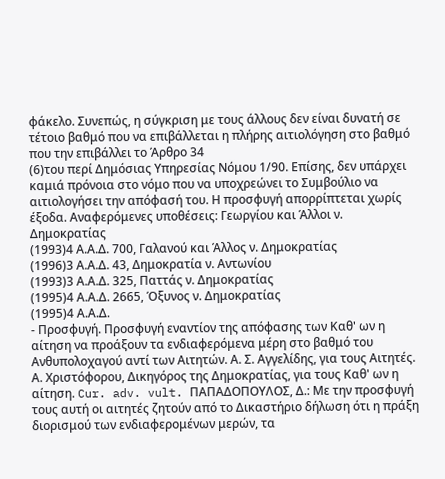φάκελο. Συνεπώς, η σύγκριση με τους άλλους δεν είναι δυνατή σε τέτοιο βαθμό που να επιβάλλεται η πλήρης αιτιολόγηση στο βαθμό που την επιβάλλει το Άρθρο 34
(6)του περί Δημόσιας Υπηρεσίας Νόμου 1/90. Επίσης, δεν υπάρχει καμιά πρόνοια στο νόμο που να υποχρεώνει το Συμβούλιο να αιτιολογήσει την απόφασή του. Η προσφυγή απορρίπτεται χωρίς έξοδα. Αναφερόμενες υποθέσεις: Γεωργίου και Άλλοι ν. Δημοκρατίας
(1993)4 Α.Α.Δ. 700, Γαλανού και Άλλος ν. Δημοκρατίας
(1996)3 Α.Α.Δ. 43, Δημοκρατία ν. Αντωνίου
(1993)3 Α.Α.Δ. 325, Παττάς ν. Δημοκρατίας
(1995)4 Α.Α.Δ. 2665, Όξυνος ν. Δημοκρατίας
(1995)4 Α.Α.Δ.
- Προσφυγή. Προσφυγή εναντίον της απόφασης των Καθ' ων η αίτηση να προάξουν τα ενδιαφερόμενα μέρη στο βαθμό του Ανθυπολοχαγού αντί των Αιτητών. Α. Σ. Αγγελίδης, για τους Αιτητές. Α. Χριστόφορου, Δικηγόρος της Δημοκρατίας, για τους Καθ' ων η αίτηση. Cur. adv. vult. ΠΑΠΑΔΟΠΟΥΛΟΣ, Δ.: Με την προσφυγή τους αυτή οι αιτητές ζητούν από το Δικαστήριο δήλωση ότι η πράξη διορισμού των ενδιαφερομένων μερών, τα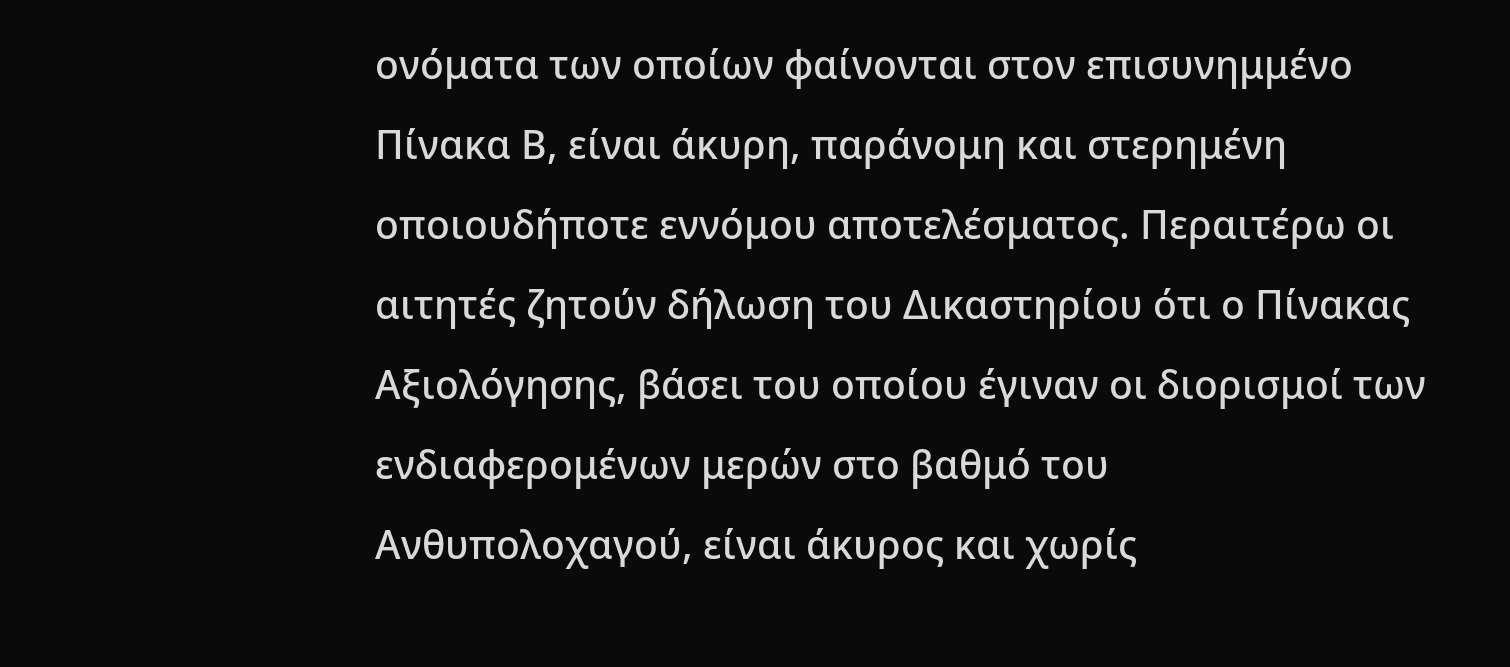ονόματα των οποίων φαίνονται στον επισυνημμένο Πίνακα Β, είναι άκυρη, παράνομη και στερημένη οποιουδήποτε εννόμου αποτελέσματος. Περαιτέρω οι αιτητές ζητούν δήλωση του Δικαστηρίου ότι ο Πίνακας Αξιολόγησης, βάσει του οποίου έγιναν οι διορισμοί των ενδιαφερομένων μερών στο βαθμό του Ανθυπολοχαγού, είναι άκυρος και χωρίς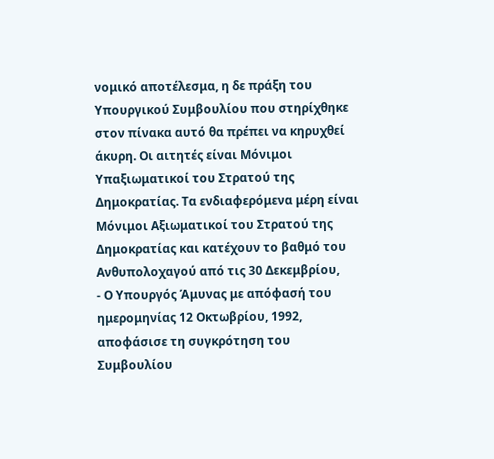νομικό αποτέλεσμα, η δε πράξη του Υπουργικού Συμβουλίου που στηρίχθηκε στον πίνακα αυτό θα πρέπει να κηρυχθεί άκυρη. Οι αιτητές είναι Μόνιμοι Υπαξιωματικοί του Στρατού της Δημοκρατίας. Τα ενδιαφερόμενα μέρη είναι Μόνιμοι Αξιωματικοί του Στρατού της Δημοκρατίας και κατέχουν το βαθμό του Ανθυπολοχαγού από τις 30 Δεκεμβρίου,
- Ο Υπουργός Άμυνας με απόφασή του ημερομηνίας 12 Οκτωβρίου, 1992, αποφάσισε τη συγκρότηση του Συμβουλίου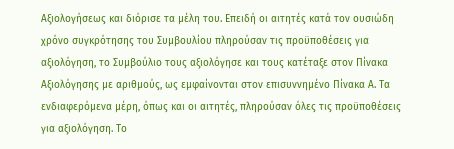Αξιολογήσεως και διόρισε τα μέλη του. Επειδή οι αιτητές κατά τον ουσιώδη χρόνο συγκρότησης του Συμβουλίου πληρούσαν τις προϋποθέσεις για αξιολόγηση, το Συμβούλιο τους αξιολόγησε και τους κατέταξε στον Πίνακα Αξιολόγησης με αριθμούς, ως εμφαίνονται στον επισυννημένο Πίνακα Α. Τα ενδιαφερόμενα μέρη, όπως και οι αιτητές, πληρούσαν όλες τις προϋποθέσεις για αξιολόγηση. Το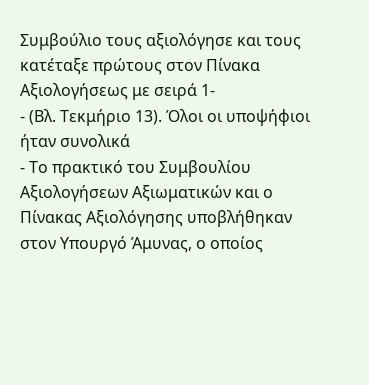Συμβούλιο τους αξιολόγησε και τους κατέταξε πρώτους στον Πίνακα Αξιολογήσεως με σειρά 1-
- (Βλ. Τεκμήριο 13). Όλοι οι υποψήφιοι ήταν συνολικά
- Το πρακτικό του Συμβουλίου Αξιολογήσεων Αξιωματικών και ο Πίνακας Αξιολόγησης υποβλήθηκαν στον Υπουργό Άμυνας, ο οποίος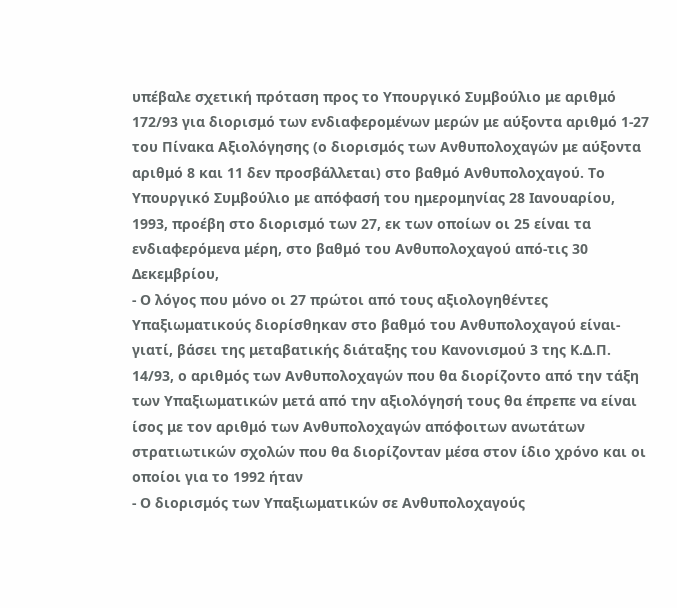υπέβαλε σχετική πρόταση προς το Υπουργικό Συμβούλιο με αριθμό 172/93 για διορισμό των ενδιαφερομένων μερών με αύξοντα αριθμό 1-27 του Πίνακα Αξιολόγησης (ο διορισμός των Ανθυπολοχαγών με αύξοντα αριθμό 8 και 11 δεν προσβάλλεται) στο βαθμό Ανθυπολοχαγού. Το Υπουργικό Συμβούλιο με απόφασή του ημερομηνίας 28 Ιανουαρίου, 1993, προέβη στο διορισμό των 27, εκ των οποίων οι 25 είναι τα ενδιαφερόμενα μέρη, στο βαθμό του Ανθυπολοχαγού από-τις 30 Δεκεμβρίου,
- Ο λόγος που μόνο οι 27 πρώτοι από τους αξιολογηθέντες Υπαξιωματικούς διορίσθηκαν στο βαθμό του Ανθυπολοχαγού είναι-γιατί, βάσει της μεταβατικής διάταξης του Κανονισμού 3 της Κ.Δ.Π. 14/93, ο αριθμός των Ανθυπολοχαγών που θα διορίζοντο από την τάξη των Υπαξιωματικών μετά από την αξιολόγησή τους θα έπρεπε να είναι ίσος με τον αριθμό των Ανθυπολοχαγών απόφοιτων ανωτάτων στρατιωτικών σχολών που θα διορίζονταν μέσα στον ίδιο χρόνο και οι οποίοι για το 1992 ήταν
- Ο διορισμός των Υπαξιωματικών σε Ανθυπολοχαγούς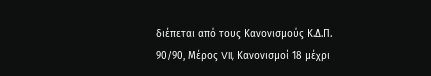διέπεται από τους Κανονισμούς Κ.Δ.Π. 90/90, Μέρος VII, Κανονισμοί 18 μέχρι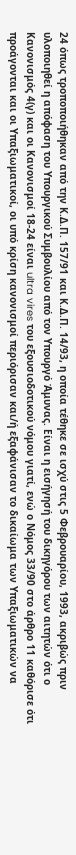24 όπως τροποποιήθηκαν από την Κ.Δ.Π. 157/91 και Κ.Δ.Π. 14/93, η οποία τέθηκε σε ισχύ στις 5 Φεβρουαρίου, 1993, ακριβώς πριν υλοποιηθεί η απόφαση του Υπουργικού Συμβουλίου από τον Υπουργό Άμυνας. Είναι η εισήγησή του δικηγόρου των αιτητών ότι ο Κανονισμός 4(γ) και οι Κανονισμοί 18-24 είναι ultra vires του εξουσιοδοτικού νόμου γιατί, ενώ ο Νόμος 33/90 στο άρθρο 11 καθόρισε ότι προάγονται και οι Υπαξιωματικοί, οι υπό κρίση κανονισμοί περιόρισαν και/ή εξαφάνισαν το δικαίωμα των Υπαξιωματικών να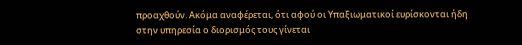προαχθούν. Ακόμα αναφέρεται, ότι αφού οι Υπαξιωματικοί ευρίσκονται ήδη στην υπηρεσία ο διορισμός τους γίνεται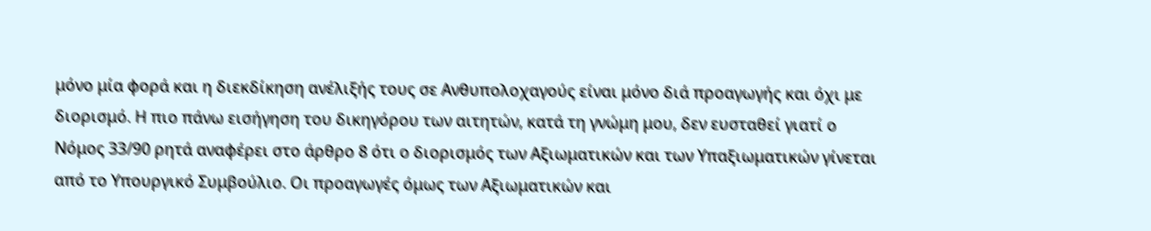μόνο μία φορά και η διεκδίκηση ανέλιξής τους σε Ανθυπολοχαγούς είναι μόνο διά προαγωγής και όχι με διορισμό. Η πιο πάνω εισήγηση του δικηγόρου των αιτητών, κατά τη γνώμη μου, δεν ευσταθεί γιατί ο Νόμος 33/90 ρητά αναφέρει στο άρθρο 8 ότι ο διορισμός των Αξιωματικών και των Υπαξιωματικών γίνεται από το Υπουργικό Συμβούλιο. Οι προαγωγές όμως των Αξιωματικών και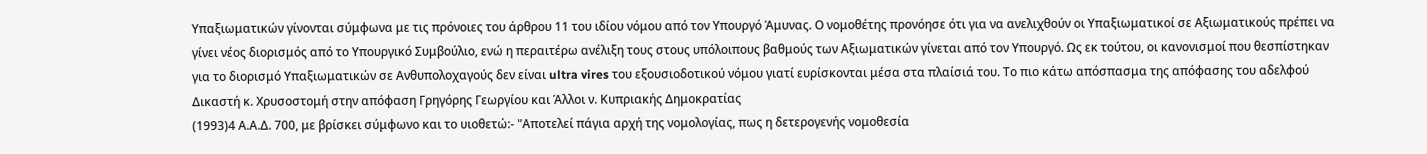Υπαξιωματικών γίνονται σύμφωνα με τις πρόνοιες του άρθρου 11 του ιδίου νόμου από τον Υπουργό Άμυνας. Ο νομοθέτης προνόησε ότι για να ανελιχθούν οι Υπαξιωματικοί σε Αξιωματικούς πρέπει να γίνει νέος διορισμός από το Υπουργικό Συμβούλιο, ενώ η περαιτέρω ανέλιξη τους στους υπόλοιπους βαθμούς των Αξιωματικών γίνεται από τον Υπουργό. Ως εκ τούτου, οι κανονισμοί που θεσπίστηκαν για το διορισμό Υπαξιωματικών σε Ανθυπολοχαγούς δεν είναι ultra vires του εξουσιοδοτικού νόμου γιατί ευρίσκονται μέσα στα πλαίσιά του. Το πιο κάτω απόσπασμα της απόφασης του αδελφού Δικαστή κ. Χρυσοστομή στην απόφαση Γρηγόρης Γεωργίου και Άλλοι ν. Κυπριακής Δημοκρατίας
(1993)4 Α.Α.Δ. 700, με βρίσκει σύμφωνο και το υιοθετώ:- "Αποτελεί πάγια αρχή της νομολογίας, πως η δετερογενής νομοθεσία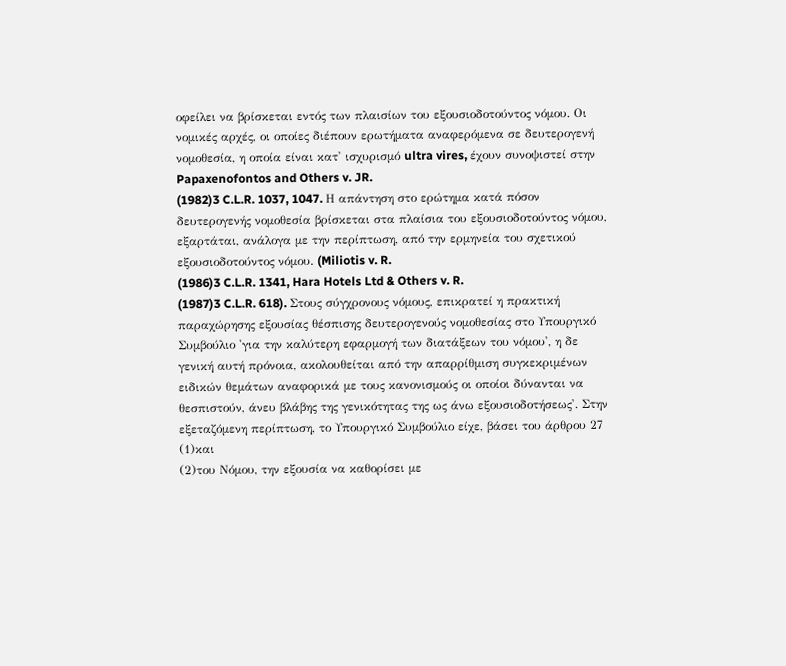οφείλει να βρίσκεται εντός των πλαισίων του εξουσιοδοτούντος νόμου. Οι νομικές αρχές, οι οποίες διέπουν ερωτήματα αναφερόμενα σε δευτερογενή νομοθεσία, η οποία είναι κατ' ισχυρισμό ultra vires, έχουν συνοψιστεί στην Papaxenofontos and Others v. JR.
(1982)3 C.L.R. 1037, 1047. Η απάντηση στο ερώτημα κατά πόσον δευτερογενής νομοθεσία βρίσκεται στα πλαίσια του εξουσιοδοτούντος νόμου, εξαρτάται, ανάλογα με την περίπτωση, από την ερμηνεία του σχετικού εξουσιοδοτούντος νόμου. (Miliotis v. R.
(1986)3 C.L.R. 1341, Hara Hotels Ltd & Others v. R.
(1987)3 C.L.R. 618). Στους σύγχρονους νόμους, επικρατεί η πρακτική παραχώρησης εξουσίας θέσπισης δευτερογενούς νομοθεσίας στο Υπουργικό Συμβούλιο 'για την καλύτερη εφαρμογή των διατάξεων του νόμου', η δε γενική αυτή πρόνοια, ακολουθείται από την απαρρίθμιση συγκεκριμένων ειδικών θεμάτων αναφορικά με τους κανονισμούς οι οποίοι δύνανται να θεσπιστούν, άνευ βλάβης της γενικότητας της ως άνω εξουσιοδοτήσεως'. Στην εξεταζόμενη περίπτωση, το Υπουργικό Συμβούλιο είχε, βάσει του άρθρου 27
(1)και
(2)του Νόμου, την εξουσία να καθορίσει με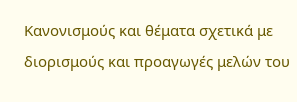Κανονισμούς και θέματα σχετικά με διορισμούς και προαγωγές μελών του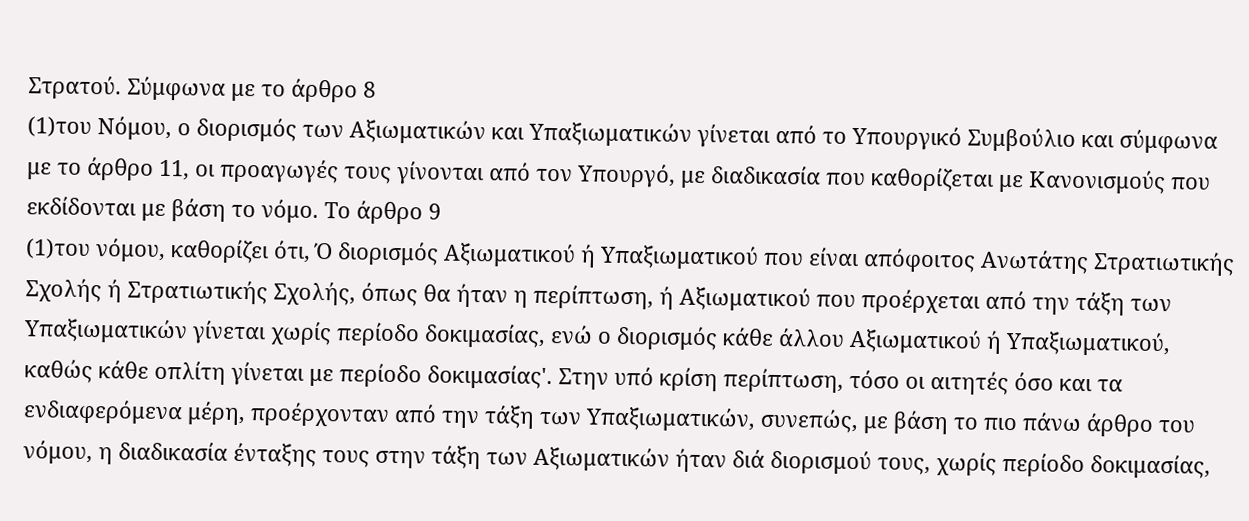Στρατού. Σύμφωνα με το άρθρο 8
(1)του Νόμου, ο διορισμός των Αξιωματικών και Υπαξιωματικών γίνεται από το Υπουργικό Συμβούλιο και σύμφωνα με το άρθρο 11, οι προαγωγές τους γίνονται από τον Υπουργό, με διαδικασία που καθορίζεται με Κανονισμούς που εκδίδονται με βάση το νόμο. Το άρθρο 9
(1)του νόμου, καθορίζει ότι, Ό διορισμός Αξιωματικού ή Υπαξιωματικού που είναι απόφοιτος Ανωτάτης Στρατιωτικής Σχολής ή Στρατιωτικής Σχολής, όπως θα ήταν η περίπτωση, ή Αξιωματικού που προέρχεται από την τάξη των Υπαξιωματικών γίνεται χωρίς περίοδο δοκιμασίας, ενώ ο διορισμός κάθε άλλου Αξιωματικού ή Υπαξιωματικού, καθώς κάθε οπλίτη γίνεται με περίοδο δοκιμασίας'. Στην υπό κρίση περίπτωση, τόσο οι αιτητές όσο και τα ενδιαφερόμενα μέρη, προέρχονταν από την τάξη των Υπαξιωματικών, συνεπώς, με βάση το πιο πάνω άρθρο του νόμου, η διαδικασία ένταξης τους στην τάξη των Αξιωματικών ήταν διά διορισμού τους, χωρίς περίοδο δοκιμασίας,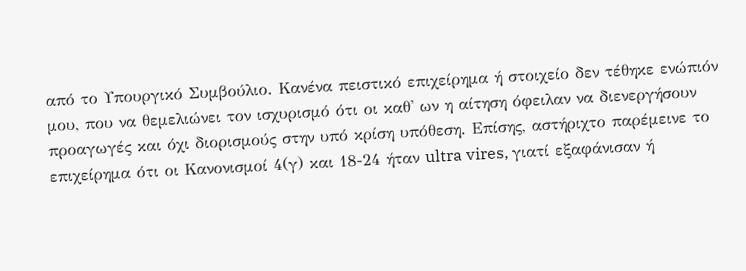από το Υπουργικό Συμβούλιο. Κανένα πειστικό επιχείρημα ή στοιχείο δεν τέθηκε ενώπιόν μου, που να θεμελιώνει τον ισχυρισμό ότι οι καθ' ων η αίτηση όφειλαν να διενεργήσουν προαγωγές και όχι διορισμούς στην υπό κρίση υπόθεση. Επίσης, αστήριχτο παρέμεινε το επιχείρημα ότι οι Κανονισμοί 4(γ) και 18-24 ήταν ultra vires, γιατί εξαφάνισαν ή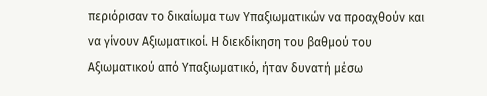περιόρισαν το δικαίωμα των Υπαξιωματικών να προαχθούν και να γίνουν Αξιωματικοί. Η διεκδίκηση του βαθμού του Αξιωματικού από Υπαξιωματικό, ήταν δυνατή μέσω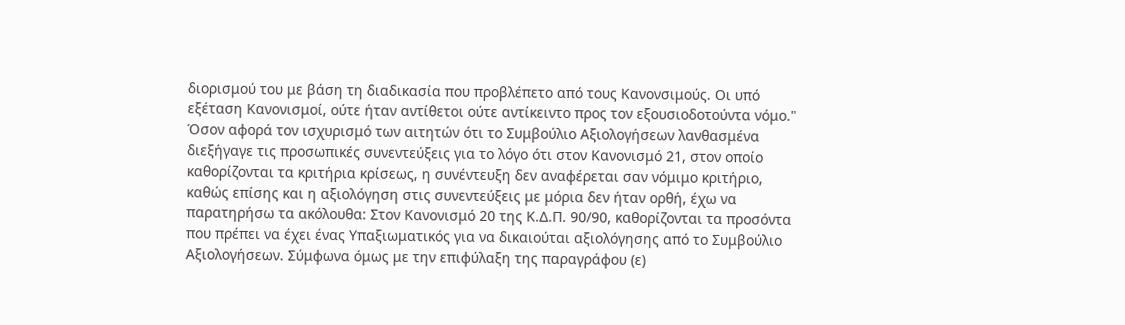διορισμού του με βάση τη διαδικασία που προβλέπετο από τους Κανονσιμούς. Οι υπό εξέταση Κανονισμοί, ούτε ήταν αντίθετοι ούτε αντίκειντο προς τον εξουσιοδοτούντα νόμο." Όσον αφορά τον ισχυρισμό των αιτητών ότι το Συμβούλιο Αξιολογήσεων λανθασμένα διεξήγαγε τις προσωπικές συνεντεύξεις για το λόγο ότι στον Κανονισμό 21, στον οποίο καθορίζονται τα κριτήρια κρίσεως, η συνέντευξη δεν αναφέρεται σαν νόμιμο κριτήριο, καθώς επίσης και η αξιολόγηση στις συνεντεύξεις με μόρια δεν ήταν ορθή, έχω να παρατηρήσω τα ακόλουθα: Στον Κανονισμό 20 της Κ.Δ.Π. 90/90, καθορίζονται τα προσόντα που πρέπει να έχει ένας Υπαξιωματικός για να δικαιούται αξιολόγησης από το Συμβούλιο Αξιολογήσεων. Σύμφωνα όμως με την επιφύλαξη της παραγράφου (ε)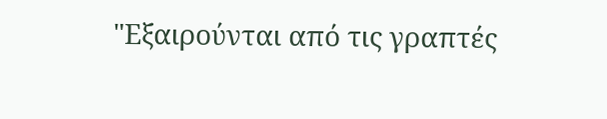"Εξαιρούνται από τις γραπτές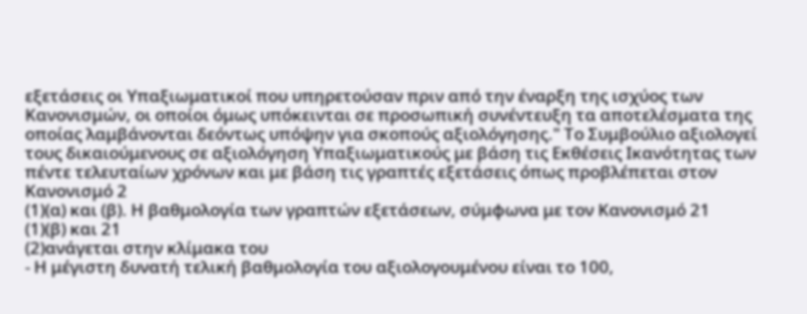εξετάσεις οι Υπαξιωματικοί που υπηρετούσαν πριν από την έναρξη της ισχύος των Κανονισμών, οι οποίοι όμως υπόκεινται σε προσωπική συνέντευξη τα αποτελέσματα της οποίας λαμβάνονται δεόντως υπόψην για σκοπούς αξιολόγησης." Το Συμβούλιο αξιολογεί τους δικαιούμενους σε αξιολόγηση Υπαξιωματικούς με βάση τις Εκθέσεις Ικανότητας των πέντε τελευταίων χρόνων και με βάση τις γραπτές εξετάσεις όπως προβλέπεται στον Κανονισμό 2
(1)(α) και (β). Η βαθμολογία των γραπτών εξετάσεων, σύμφωνα με τον Κανονισμό 21
(1)(β) και 21
(2)ανάγεται στην κλίμακα του
- Η μέγιστη δυνατή τελική βαθμολογία του αξιολογουμένου είναι το 100,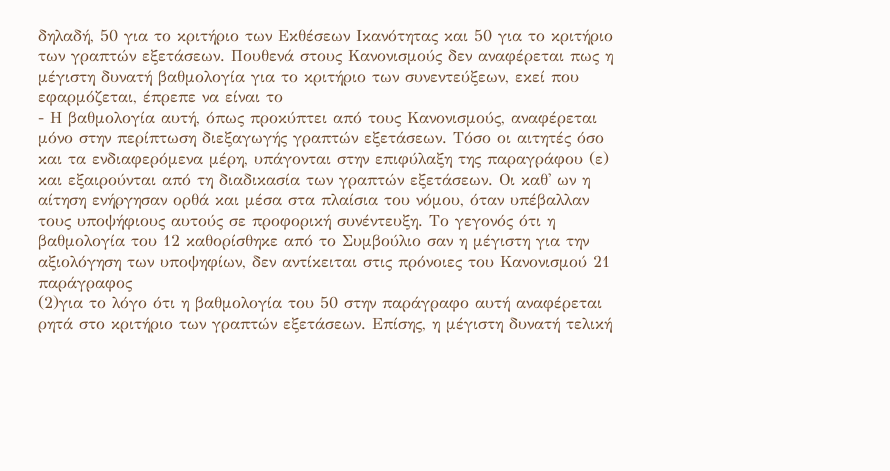δηλαδή, 50 για το κριτήριο των Εκθέσεων Ικανότητας και 50 για το κριτήριο των γραπτών εξετάσεων. Πουθενά στους Κανονισμούς δεν αναφέρεται πως η μέγιστη δυνατή βαθμολογία για το κριτήριο των συνεντεύξεων, εκεί που εφαρμόζεται, έπρεπε να είναι το
- Η βαθμολογία αυτή, όπως προκύπτει από τους Κανονισμούς, αναφέρεται μόνο στην περίπτωση διεξαγωγής γραπτών εξετάσεων. Τόσο οι αιτητές όσο και τα ενδιαφερόμενα μέρη, υπάγονται στην επιφύλαξη της παραγράφου (ε) και εξαιρούνται από τη διαδικασία των γραπτών εξετάσεων. Οι καθ' ων η αίτηση ενήργησαν ορθά και μέσα στα πλαίσια του νόμου, όταν υπέβαλλαν τους υποψήφιους αυτούς σε προφορική συνέντευξη. Το γεγονός ότι η βαθμολογία του 12 καθορίσθηκε από το Συμβούλιο σαν η μέγιστη για την αξιολόγηση των υποψηφίων, δεν αντίκειται στις πρόνοιες του Κανονισμού 21 παράγραφος
(2)για το λόγο ότι η βαθμολογία του 50 στην παράγραφο αυτή αναφέρεται ρητά στο κριτήριο των γραπτών εξετάσεων. Επίσης, η μέγιστη δυνατή τελική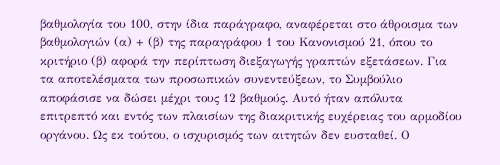βαθμολογία του 100, στην ίδια παράγραφο, αναφέρεται στο άθροισμα των βαθμολογιών (α) + (β) της παραγράφου 1 του Κανονισμού 21, όπου το κριτήριο (β) αφορά την περίπτωση διεξαγωγής γραπτών εξετάσεων. Για τα αποτελέσματα των προσωπικών συνεντεύξεων, το Συμβούλιο αποφάσισε να δώσει μέχρι τους 12 βαθμούς. Αυτό ήταν απόλυτα επιτρεπτό και εντός των πλαισίων της διακριτικής ευχέρειας του αρμοδίου οργάνου. Ως εκ τούτου, ο ισχυρισμός των αιτητών δεν ευσταθεί. Ο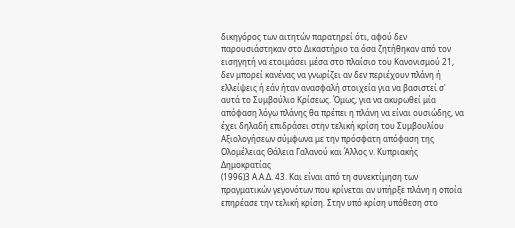δικηγόρος των αιτητών παρατηρεί ότι, αφού δεν παρουσιάστηκαν στο Δικαστήριο τα όσα ζητήθηκαν από τον εισηγητή να ετοιμάσει μέσα στο πλαίσιο του Κανονισμού 21, δεν μπορεί κανένας να γνωρίζει αν δεν περιέχουν πλάνη ή ελλείψεις ή εάν ήταν ανασφαλή στοιχεία για να βασιστεί σ' αυτά το Συμβούλιο Κρίσεως. Όμως, για να ακυρωθεί μία απόφαση λόγω πλάνης θα πρέπει η πλάνη να είναι ουσιώδης, να έχει δηλαδή επιδράσει στην τελική κρίση του Συμβουλίου Αξιολογήσεων σύμφωνα με την πρόσφατη απόφαση της Ολομέλειας Θάλεια Γαλανού και Άλλος ν. Κυπριακής Δημοκρατίας
(1996)3 Α.Α.Δ. 43. Και είναι από τη συνεκτίμηση των πραγματικών γεγονότων που κρίνεται αν υπήρξε πλάνη η οποία επηρέασε την τελική κρίση. Στην υπό κρίση υπόθεση στο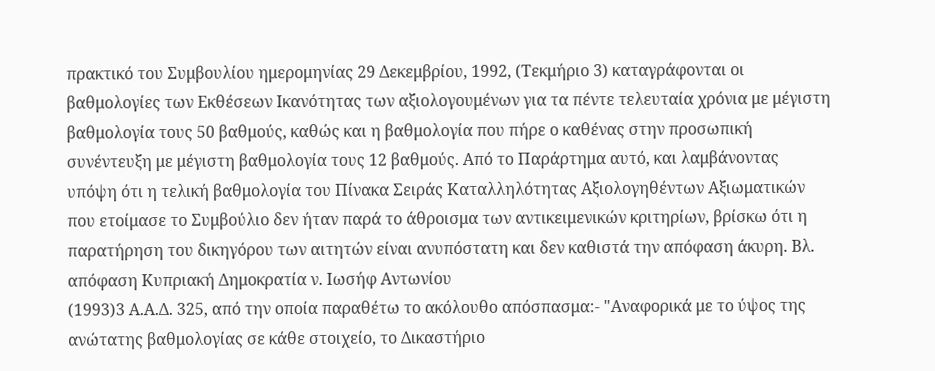πρακτικό του Συμβουλίου ημερομηνίας 29 Δεκεμβρίου, 1992, (Τεκμήριο 3) καταγράφονται οι βαθμολογίες των Εκθέσεων Ικανότητας των αξιολογουμένων για τα πέντε τελευταία χρόνια με μέγιστη βαθμολογία τους 50 βαθμούς, καθώς και η βαθμολογία που πήρε ο καθένας στην προσωπική συνέντευξη με μέγιστη βαθμολογία τους 12 βαθμούς. Από το Παράρτημα αυτό, και λαμβάνοντας υπόψη ότι η τελική βαθμολογία του Πίνακα Σειράς Καταλληλότητας Αξιολογηθέντων Αξιωματικών που ετοίμασε το Συμβούλιο δεν ήταν παρά το άθροισμα των αντικειμενικών κριτηρίων, βρίσκω ότι η παρατήρηση του δικηγόρου των αιτητών είναι ανυπόστατη και δεν καθιστά την απόφαση άκυρη. Βλ. απόφαση Κυπριακή Δημοκρατία ν. Ιωσήφ Αντωνίου
(1993)3 Α.Α.Δ. 325, από την οποία παραθέτω το ακόλουθο απόσπασμα:- "Αναφορικά με το ύψος της ανώτατης βαθμολογίας σε κάθε στοιχείο, το Δικαστήριο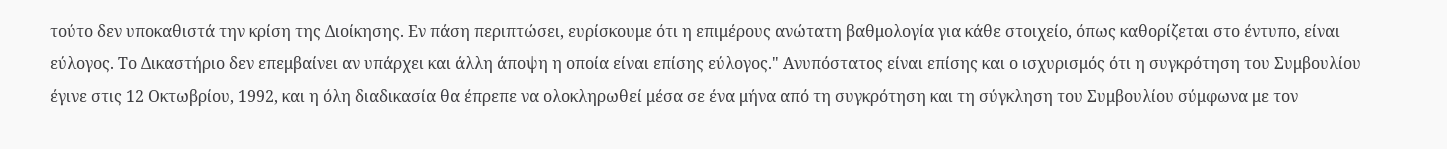τούτο δεν υποκαθιστά την κρίση της Διοίκησης. Εν πάση περιπτώσει, ευρίσκουμε ότι η επιμέρους ανώτατη βαθμολογία για κάθε στοιχείο, όπως καθορίζεται στο έντυπο, είναι εύλογος. Το Δικαστήριο δεν επεμβαίνει αν υπάρχει και άλλη άποψη η οποία είναι επίσης εύλογος." Ανυπόστατος είναι επίσης και ο ισχυρισμός ότι η συγκρότηση του Συμβουλίου έγινε στις 12 Οκτωβρίου, 1992, και η όλη διαδικασία θα έπρεπε να ολοκληρωθεί μέσα σε ένα μήνα από τη συγκρότηση και τη σύγκληση του Συμβουλίου σύμφωνα με τον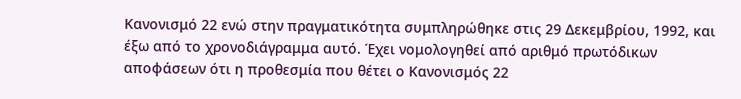Κανονισμό 22 ενώ στην πραγματικότητα συμπληρώθηκε στις 29 Δεκεμβρίου, 1992, και έξω από το χρονοδιάγραμμα αυτό. Έχει νομολογηθεί από αριθμό πρωτόδικων αποφάσεων ότι η προθεσμία που θέτει ο Κανονισμός 22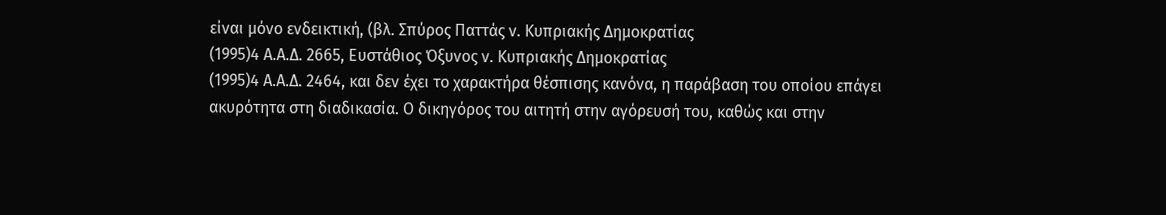είναι μόνο ενδεικτική, (βλ. Σπύρος Παττάς ν. Κυπριακής Δημοκρατίας
(1995)4 Α.Α.Δ. 2665, Ευστάθιος Όξυνος ν. Κυπριακής Δημοκρατίας
(1995)4 Α.Α.Δ. 2464, και δεν έχει το χαρακτήρα θέσπισης κανόνα, η παράβαση του οποίου επάγει ακυρότητα στη διαδικασία. Ο δικηγόρος του αιτητή στην αγόρευσή του, καθώς και στην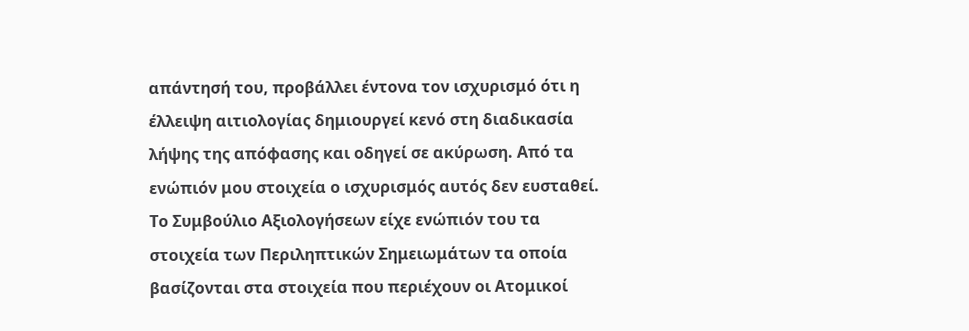απάντησή του, προβάλλει έντονα τον ισχυρισμό ότι η έλλειψη αιτιολογίας δημιουργεί κενό στη διαδικασία λήψης της απόφασης και οδηγεί σε ακύρωση. Από τα ενώπιόν μου στοιχεία ο ισχυρισμός αυτός δεν ευσταθεί. Το Συμβούλιο Αξιολογήσεων είχε ενώπιόν του τα στοιχεία των Περιληπτικών Σημειωμάτων τα οποία βασίζονται στα στοιχεία που περιέχουν οι Ατομικοί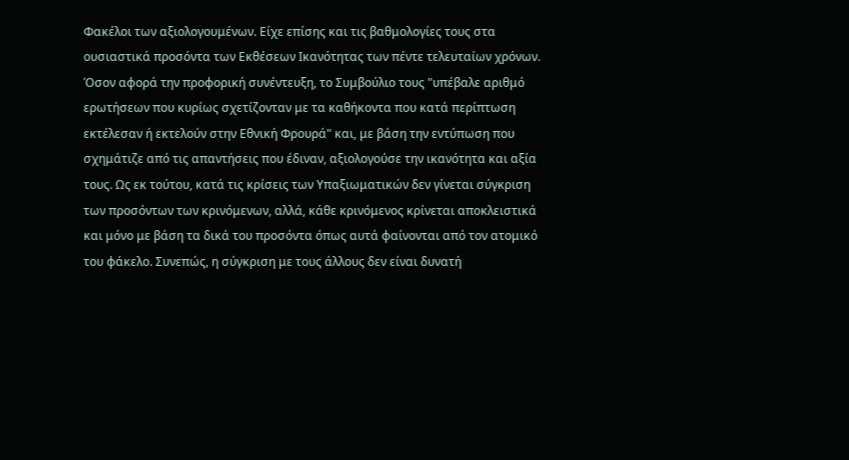Φακέλοι των αξιολογουμένων. Είχε επίσης και τις βαθμολογίες τους στα ουσιαστικά προσόντα των Εκθέσεων Ικανότητας των πέντε τελευταίων χρόνων. Όσον αφορά την προφορική συνέντευξη, το Συμβούλιο τους "υπέβαλε αριθμό ερωτήσεων που κυρίως σχετίζονταν με τα καθήκοντα που κατά περίπτωση εκτέλεσαν ή εκτελούν στην Εθνική Φρουρά" και, με βάση την εντύπωση που σχημάτιζε από τις απαντήσεις που έδιναν, αξιολογούσε την ικανότητα και αξία τους. Ως εκ τούτου, κατά τις κρίσεις των Υπαξιωματικών δεν γίνεται σύγκριση των προσόντων των κρινόμενων, αλλά, κάθε κρινόμενος κρίνεται αποκλειστικά και μόνο με βάση τα δικά του προσόντα όπως αυτά φαίνονται από τον ατομικό του φάκελο. Συνεπώς, η σύγκριση με τους άλλους δεν είναι δυνατή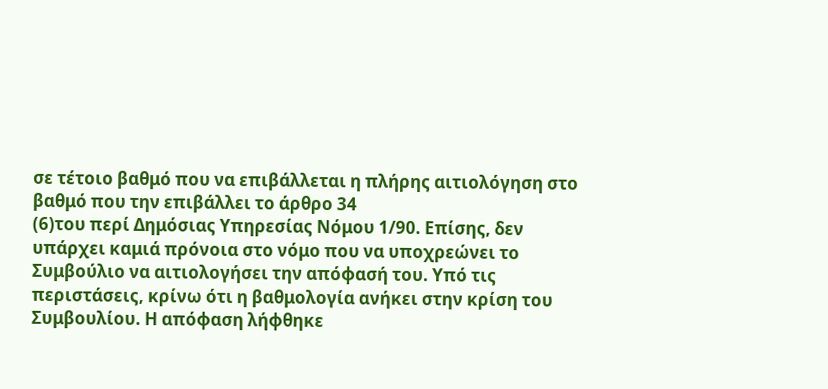σε τέτοιο βαθμό που να επιβάλλεται η πλήρης αιτιολόγηση στο βαθμό που την επιβάλλει το άρθρο 34
(6)του περί Δημόσιας Υπηρεσίας Νόμου 1/90. Επίσης, δεν υπάρχει καμιά πρόνοια στο νόμο που να υποχρεώνει το Συμβούλιο να αιτιολογήσει την απόφασή του. Υπό τις περιστάσεις, κρίνω ότι η βαθμολογία ανήκει στην κρίση του Συμβουλίου. Η απόφαση λήφθηκε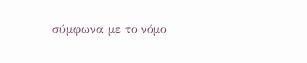σύμφωνα με το νόμο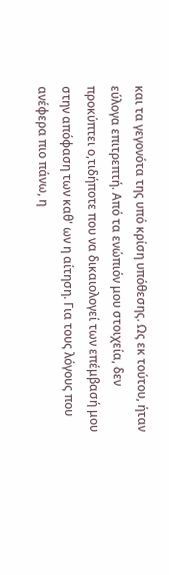και τα γεγονότα της υπό κρίση υπόθεσης. Ως εκ τούτου, ήταν εύλογα επιτρεπτή. Από τα ενώπιόν μου στοιχεία, δεν προκύπτει ο,τιδήποτε που να δικαιολογεί των επέμβασή μου στην απόφαση των καθ' ων η αίτηση. Για τους λόγους που ανέφερα πιο πάνω, η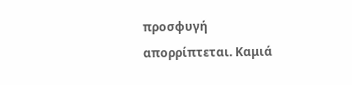προσφυγή απορρίπτεται. Καμιά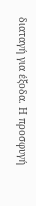διαταγή για έξοδα. Η προσφυγή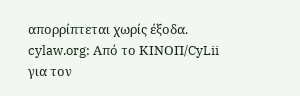απορρίπτεται χωρίς έξοδα. cylaw.org: Από το ΚΙΝOΠ/CyLii για τον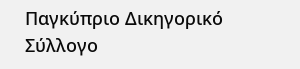Παγκύπριο Δικηγορικό Σύλλογο